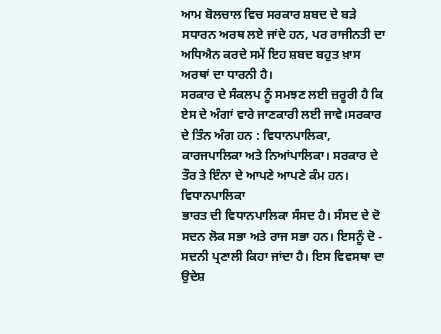ਆਮ ਬੋਲਚਾਲ ਵਿਚ ਸਰਕਾਰ ਸ਼ਬਦ ਦੇ ਬੜੇ ਸਧਾਰਨ ਅਰਥ ਲਏ ਜਾਂਦੇ ਹਨ, ਪਰ ਰਾਜੀਨਤੀ ਦਾ ਅਧਿਐਨ ਕਰਦੇ ਸਮੇਂ ਇਹ ਸ਼ਬਦ ਬਹੁਤ ਖ਼ਾਸ ਅਰਥਾਂ ਦਾ ਧਾਰਨੀ ਹੈ।
ਸਰਕਾਰ ਦੇ ਸੰਕਲਪ ਨੂੰ ਸਮਝਣ ਲਈ ਜ਼ਰੂਰੀ ਹੈ ਕਿ ਏਸ ਦੇ ਅੰਗਾਂ ਵਾਰੇ ਜਾਣਕਾਰੀ ਲਈ ਜਾਵੇ।ਸਰਕਾਰ ਦੇ ਤਿੰਨ ਅੰਗ ਹਨ : ਵਿਧਾਨਪਾਲਿਕਾ, ਕਾਰਜਪਾਲਿਕਾ ਅਤੇ ਨਿਆਂਪਾਲਿਕਾ। ਸਰਕਾਰ ਦੇ ਤੌਰ ਤੇ ਇੰਨਾ ਦੇ ਆਪਣੇ ਆਪਣੇ ਕੰਮ ਹਨ।
ਵਿਧਾਨਪਾਲਿਕਾ
ਭਾਰਤ ਦੀ ਵਿਧਾਨਪਾਲਿਕਾ ਸੰਸਦ ਹੈ। ਸੰਸਦ ਦੇ ਦੋ ਸਦਨ ਲੋਕ ਸਭਾ ਅਤੇ ਰਾਜ ਸਭਾ ਹਨ। ਇਸਨੂੰ ਦੋ - ਸਦਨੀ ਪ੍ਰਣਾਲੀ ਕਿਹਾ ਜਾਂਦਾ ਹੈ। ਇਸ ਵਿਵਸਥਾ ਦਾ ਉਦੇਸ਼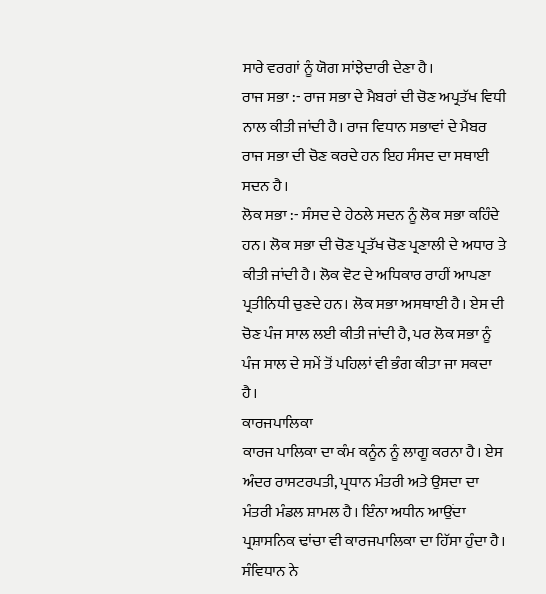ਸਾਰੇ ਵਰਗਾਂ ਨੂੰ ਯੋਗ ਸਾਂਝੇਦਾਰੀ ਦੇਣਾ ਹੈ।
ਰਾਜ ਸਭਾ :- ਰਾਜ ਸਭਾ ਦੇ ਮੈਬਰਾਂ ਦੀ ਚੋਣ ਅਪ੍ਰਤੱਖ ਵਿਧੀ ਨਾਲ ਕੀਤੀ ਜਾਂਦੀ ਹੈ। ਰਾਜ ਵਿਧਾਨ ਸਭਾਵਾਂ ਦੇ ਮੈਬਰ ਰਾਜ ਸਭਾ ਦੀ ਚੋਣ ਕਰਦੇ ਹਨ ਇਹ ਸੰਸਦ ਦਾ ਸਥਾਈ ਸਦਨ ਹੈ।
ਲੋਕ ਸਭਾ :- ਸੰਸਦ ਦੇ ਹੇਠਲੇ ਸਦਨ ਨੂੰ ਲੋਕ ਸਭਾ ਕਹਿੰਦੇ ਹਨ। ਲੋਕ ਸਭਾ ਦੀ ਚੋਣ ਪ੍ਰਤੱਖ ਚੋਣ ਪ੍ਰਣਾਲੀ ਦੇ ਅਧਾਰ ਤੇ ਕੀਤੀ ਜਾਂਦੀ ਹੈ। ਲੋਕ ਵੋਟ ਦੇ ਅਧਿਕਾਰ ਰਾਹੀਂ ਆਪਣਾ ਪ੍ਰਤੀਨਿਧੀ ਚੁਣਦੇ ਹਨ। ਲੋਕ ਸਭਾ ਅਸਥਾਈ ਹੈ। ਏਸ ਦੀ ਚੋਣ ਪੰਜ ਸਾਲ ਲਈ ਕੀਤੀ ਜਾਂਦੀ ਹੈ, ਪਰ ਲੋਕ ਸਭਾ ਨੂੰ ਪੰਜ ਸਾਲ ਦੇ ਸਮੇਂ ਤੋਂ ਪਹਿਲਾਂ ਵੀ ਭੰਗ ਕੀਤਾ ਜਾ ਸਕਦਾ ਹੈ।
ਕਾਰਜਪਾਲਿਕਾ
ਕਾਰਜ ਪਾਲਿਕਾ ਦਾ ਕੰਮ ਕਨੂੰਨ ਨੂੰ ਲਾਗੂ ਕਰਨਾ ਹੈ। ਏਸ ਅੰਦਰ ਰਾਸਟਰਪਤੀ, ਪ੍ਰਧਾਨ ਮੰਤਰੀ ਅਤੇ ਉਸਦਾ ਦਾ ਮੰਤਰੀ ਮੰਡਲ ਸ਼ਾਮਲ ਹੈ। ਇੰਨਾ ਅਧੀਨ ਆਉਂਦਾ ਪ੍ਰਸ਼ਾਸਨਿਕ ਢਾਂਚਾ ਵੀ ਕਾਰਜਪਾਲਿਕਾ ਦਾ ਹਿੱਸਾ ਹੁੰਦਾ ਹੈ। ਸੰਵਿਧਾਨ ਨੇ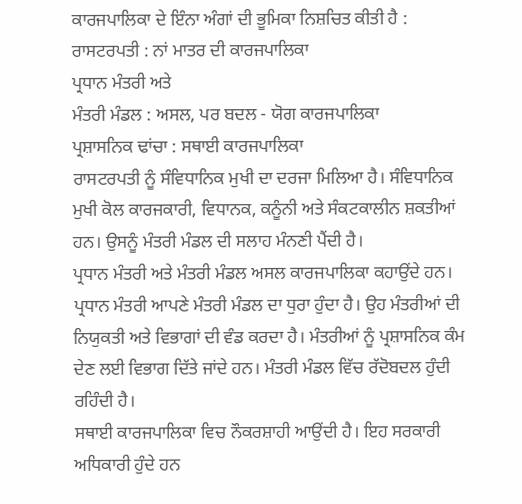ਕਾਰਜਪਾਲਿਕਾ ਦੇ ਇੰਨਾ ਅੰਗਾਂ ਦੀ ਭੂਮਿਕਾ ਨਿਸ਼ਚਿਤ ਕੀਤੀ ਹੈ :
ਰਾਸਟਰਪਤੀ : ਨਾਂ ਮਾਤਰ ਦੀ ਕਾਰਜਪਾਲਿਕਾ
ਪ੍ਰਧਾਨ ਮੰਤਰੀ ਅਤੇ
ਮੰਤਰੀ ਮੰਡਲ : ਅਸਲ, ਪਰ ਬਦਲ - ਯੋਗ ਕਾਰਜਪਾਲਿਕਾ
ਪ੍ਰਸ਼ਾਸਨਿਕ ਢਾਂਚਾ : ਸਥਾਈ ਕਾਰਜਪਾਲਿਕਾ
ਰਾਸਟਰਪਤੀ ਨੂੰ ਸੰਵਿਧਾਨਿਕ ਮੁਖੀ ਦਾ ਦਰਜਾ ਮਿਲਿਆ ਹੈ। ਸੰਵਿਧਾਨਿਕ ਮੁਖੀ ਕੋਲ ਕਾਰਜਕਾਰੀ, ਵਿਧਾਨਕ, ਕਨੂੰਨੀ ਅਤੇ ਸੰਕਟਕਾਲੀਨ ਸ਼ਕਤੀਆਂ ਹਨ। ਉਸਨੂੰ ਮੰਤਰੀ ਮੰਡਲ ਦੀ ਸਲਾਹ ਮੰਨਣੀ ਪੈਂਦੀ ਹੈ।
ਪ੍ਰਧਾਨ ਮੰਤਰੀ ਅਤੇ ਮੰਤਰੀ ਮੰਡਲ ਅਸਲ ਕਾਰਜਪਾਲਿਕਾ ਕਹਾਉਂਦੇ ਹਨ। ਪ੍ਰਧਾਨ ਮੰਤਰੀ ਆਪਣੇ ਮੰਤਰੀ ਮੰਡਲ ਦਾ ਧੁਰਾ ਹੁੰਦਾ ਹੈ। ਉਹ ਮੰਤਰੀਆਂ ਦੀ ਨਿਯੁਕਤੀ ਅਤੇ ਵਿਭਾਗਾਂ ਦੀ ਵੰਡ ਕਰਦਾ ਹੈ। ਮੰਤਰੀਆਂ ਨੂੰ ਪ੍ਰਸ਼ਾਸਨਿਕ ਕੰਮ ਦੇਣ ਲਈ ਵਿਭਾਗ ਦਿੱਤੇ ਜਾਂਦੇ ਹਨ। ਮੰਤਰੀ ਮੰਡਲ ਵਿੱਚ ਰੱਦੋਬਦਲ ਹੁੰਦੀ ਰਹਿੰਦੀ ਹੈ।
ਸਥਾਈ ਕਾਰਜਪਾਲਿਕਾ ਵਿਚ ਨੌਕਰਸ਼ਾਹੀ ਆਉਂਦੀ ਹੈ। ਇਹ ਸਰਕਾਰੀ ਅਧਿਕਾਰੀ ਹੁੰਦੇ ਹਨ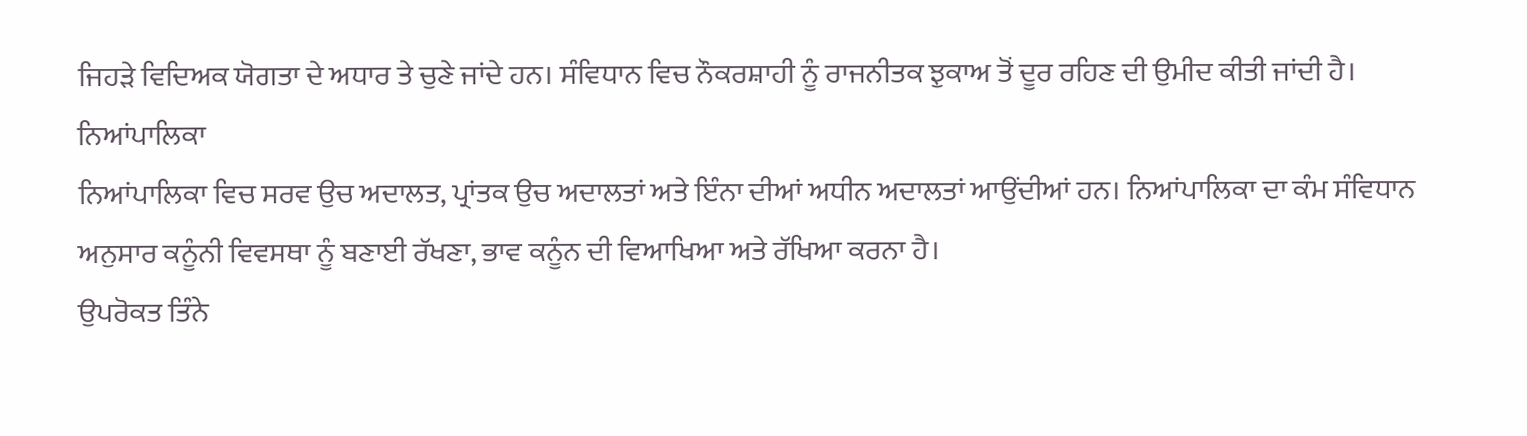ਜਿਹੜੇ ਵਿਦਿਅਕ ਯੋਗਤਾ ਦੇ ਅਧਾਰ ਤੇ ਚੁਣੇ ਜਾਂਦੇ ਹਨ। ਸੰਵਿਧਾਨ ਵਿਚ ਨੌਕਰਸ਼ਾਹੀ ਨੂੰ ਰਾਜਨੀਤਕ ਝੁਕਾਅ ਤੋਂ ਦੂਰ ਰਹਿਣ ਦੀ ਉਮੀਦ ਕੀਤੀ ਜਾਂਦੀ ਹੈ।
ਨਿਆਂਪਾਲਿਕਾ
ਨਿਆਂਪਾਲਿਕਾ ਵਿਚ ਸਰਵ ਉਚ ਅਦਾਲਤ, ਪ੍ਰਾਂਤਕ ਉਚ ਅਦਾਲਤਾਂ ਅਤੇ ਇੰਨਾ ਦੀਆਂ ਅਧੀਨ ਅਦਾਲਤਾਂ ਆਉਂਦੀਆਂ ਹਨ। ਨਿਆਂਪਾਲਿਕਾ ਦਾ ਕੰਮ ਸੰਵਿਧਾਨ ਅਨੁਸਾਰ ਕਨੂੰਨੀ ਵਿਵਸਥਾ ਨੂੰ ਬਣਾਈ ਰੱਖਣਾ, ਭਾਵ ਕਨੂੰਨ ਦੀ ਵਿਆਖਿਆ ਅਤੇ ਰੱਖਿਆ ਕਰਨਾ ਹੈ।
ਉਪਰੋਕਤ ਤਿੰਨੇ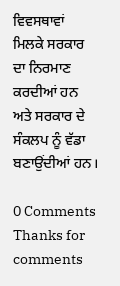ਵਿਵਸਥਾਵਾਂ ਮਿਲਕੇ ਸਰਕਾਰ ਦਾ ਨਿਰਮਾਣ ਕਰਦੀਆਂ ਹਨ ਅਤੇ ਸਰਕਾਰ ਦੇ ਸੰਕਲਪ ਨੂੰ ਵੱਡਾ ਬਣਾਉਂਦੀਆਂ ਹਨ।

0 Comments
Thanks for comments